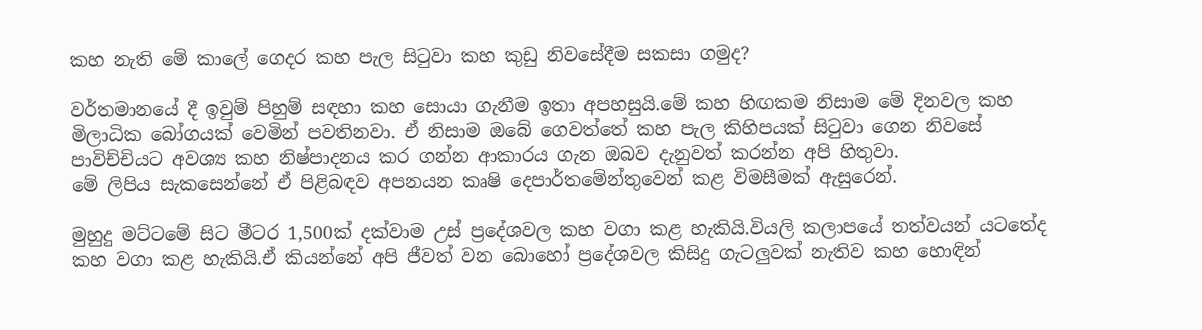කහ නැති මේ කාලේ ගෙදර කහ පැල සිටුවා කහ කුඩු නිවසේදීම සකසා ගමුද?

වර්තමානයේ දී ඉවුම් පිහුම් සඳහා කහ සොයා ගැනීම ඉතා අපහසුයි.මේ කහ හිඟකම නිසාම මේ දිනවල කහ මිලාධික බෝගයක් වෙමින් පවතිනවා. ඒ නිසාම ඔබේ ගෙවත්තේ කහ පැල කිහිපයක් සිටුවා ගෙන නිවසේ පාවිච්චියට අවශ්‍ය කහ නිෂ්පාදනය කර ගන්න ආකාරය ගැන ඔබව දැනුවත් කරන්න අපි හිතුවා.
මේ ලිපිය සැකසෙන්නේ ඒ පිළිබඳව අපනයන කෘෂි දෙපාර්තමේන්තුවෙන් කළ විමසීමක් ඇසුරෙන්.

මුහුදු මට්ටමේ සිට මීටර 1,500ක් දක්වාම උස් ප්‍රදේශවල කහ වගා කළ හැකියි.වියලි කලාපයේ තත්වයන් යටතේද කහ වගා කළ හැකියි.ඒ කියන්නේ අපි ජීවත් වන බොහෝ ප්‍රදේශවල කිසිදු ගැටලුවක් නැතිව කහ හොඳින්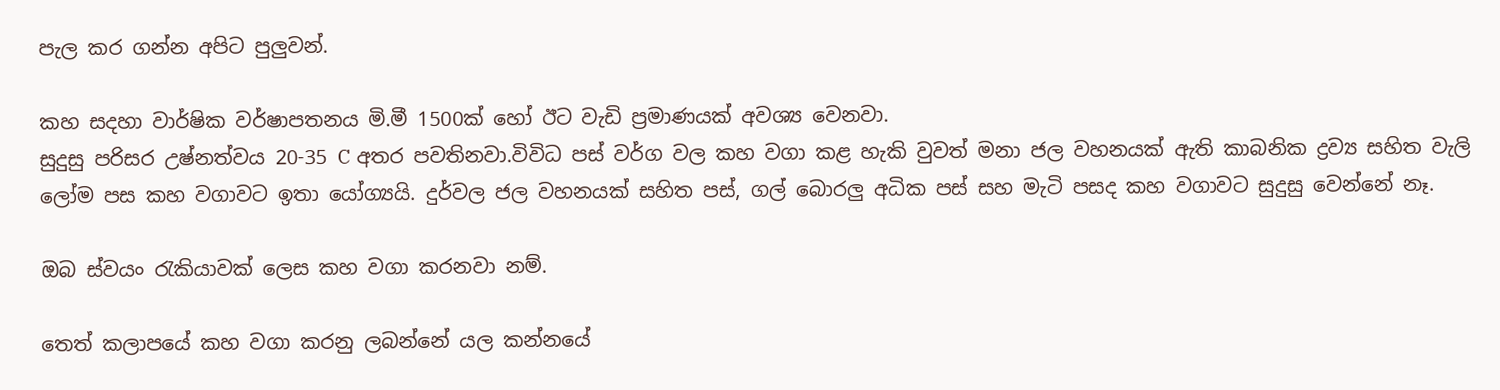පැල කර ගන්න අපිට පුලුවන්.

කහ සදහා වාර්ෂික වර්ෂාපතනය මි.මී 1500ක් හෝ ඊට වැඩි ප්‍රමාණයක් අවශ්‍ය වෙනවා.
සුදුසු පරිසර උෂ්නත්වය 20-35 C අතර පවතිනවා.විවිධ පස් වර්ග වල කහ වගා කළ හැකි වුවත් මනා ජල වහනයක් ඇති කාබනික ද්‍රව්‍ය සහිත වැලි ලෝම පස කහ වගාවට ඉතා යෝග්‍යයි. දුර්වල ජල වහනයක් සහිත පස්, ගල් බොරලු අධික පස් සහ මැටි පසද කහ වගාවට සුදුසු වෙන්නේ නෑ.

ඔබ ස්වයං රැකියාවක් ලෙස කහ වගා කරනවා නම්.

තෙත් කලාපයේ කහ වගා කරනු ලබන්නේ යල කන්නයේ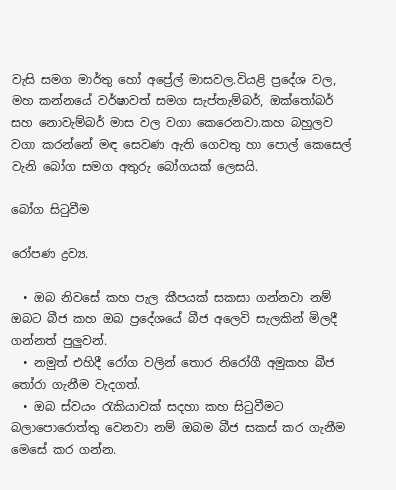වැසි සමග මාර්තු හෝ අප්‍රේල් මාසවල.වියළි ප්‍රදේශ වල, මහ කන්නයේ වර්ෂාවත් සමග සැප්තැම්බර්, ඔක්තෝබර් සහ නොවැම්බර් මාස වල වගා කෙරෙනවා.කහ බහුලව වගා කරන්නේ මඳ සෙවණ ඇති ගෙවතු හා පොල් කෙසෙල් වැනි බෝග සමග අතුරු බෝගයක් ලෙසයි.

බෝග සිටුවීම

රෝපණ ද්‍රව්‍ය.

  • ඔබ නිවසේ කහ පැල කීපයක් සකසා ගන්නවා නම් ඔබට බීජ කහ ඔබ ප්‍රදේශයේ බීජ අලෙවි සැලකින් මිලදී ගන්නත් පුලුවන්.
  • නමුත් එහිදී රෝග වලින් තොර නිරෝගී අමුකහ බීජ තෝරා ගැනීම වැදගත්.
  • ඔබ ස්වයං රැකියාවක් සදහා කහ සිටුවීමට බලාපොරොත්තු වෙනවා නම් ඔබම බීජ සකස් කර ගැනීම මෙසේ කර ගන්න.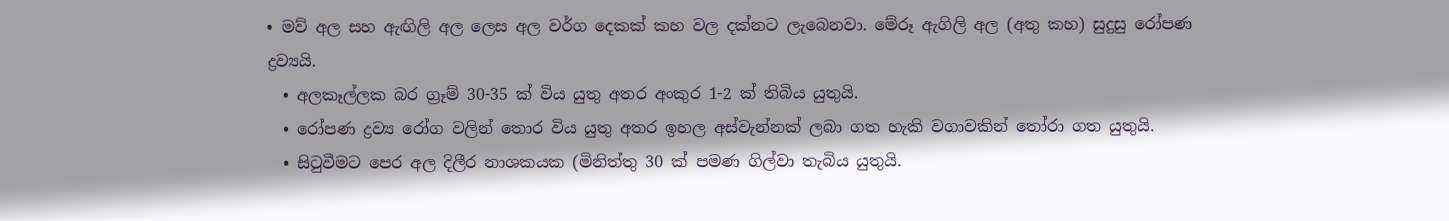• මව් අල සහ ඇඟිලි අල ලෙස අල වර්ග දෙකක් කහ වල දක්නට ලැබෙනවා. මේරූ ඇගිලි අල (අතු කහ) සුදුසු රෝපණ ද්‍රව්‍යයි.
  • අලකෑල්ලක බර ග්‍රෑම් 30-35 ක් විය යුතු අතර අංකුර 1-2 ක් තිබිය යුතුයි.
  • රෝපණ ද්‍රව්‍ය රෝග වලින් තොර විය යුතු අතර ඉහල අස්වැන්නක් ලබා ගත හැකි වගාවකින් ‍තෝරා ගත යුතුයි.
  • සි‍ටුවීමට පෙර අල දිලීර නාශකයක (මිනිත්තු 30 ක් පමණ ගිල්වා තැබිය යුතුයි.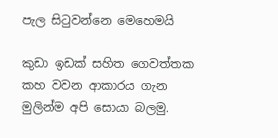පැල සිටුවන්නෙ මෙහෙමයි

කුඩා ඉඩක් සහිත ගෙවත්තක කහ වවන ආකාරය ගැන මුලින්ම අපි සොයා බලමු.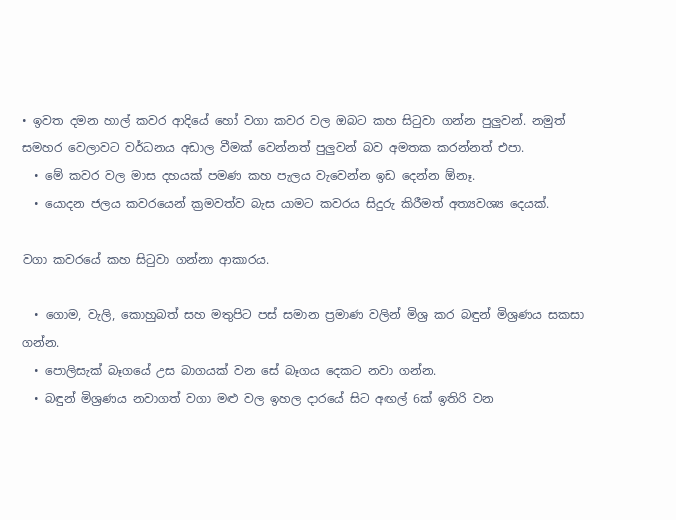• ඉවත දමන හාල් කවර ආදියේ හෝ වගා කවර වල ඔබට කහ සිටුවා ගන්න පුලුවන්. නමුත් සමහර වෙලාවට වර්ධනය අඩාල වීමක් වෙන්නත් පුලුවන් බව අමතක කරන්නත් එපා.
  • මේ කවර වල මාස දහයක් පමණ කහ පැලය වැවෙන්න ඉඩ දෙන්න ඕනෑ.
  • යොදන ජලය කවරයෙන් ක්‍රමවත්ව බැස යාමට කවරය සිදුරු කිරීමත් අත්‍යවශ්‍ය දෙයක්.

වගා කවරයේ කහ සිටුවා ගන්නා ආකාරය.

  • ගොම, වැලි, කොහුබත් සහ මතුපිට පස් සමාන ප්‍රමාණ වලින් මිශ්‍ර කර බඳුන් මිශ්‍රණය සකසා ගන්න.
  • පොලිසැක් බෑගයේ උස බාගයක් වන සේ බෑගය දෙකට නවා ගන්න.
  • බඳුන් මිශ්‍රණය නවාගත් වගා මළු වල ඉහල දාරයේ සිට අඟල් 6ක් ඉතිරි වන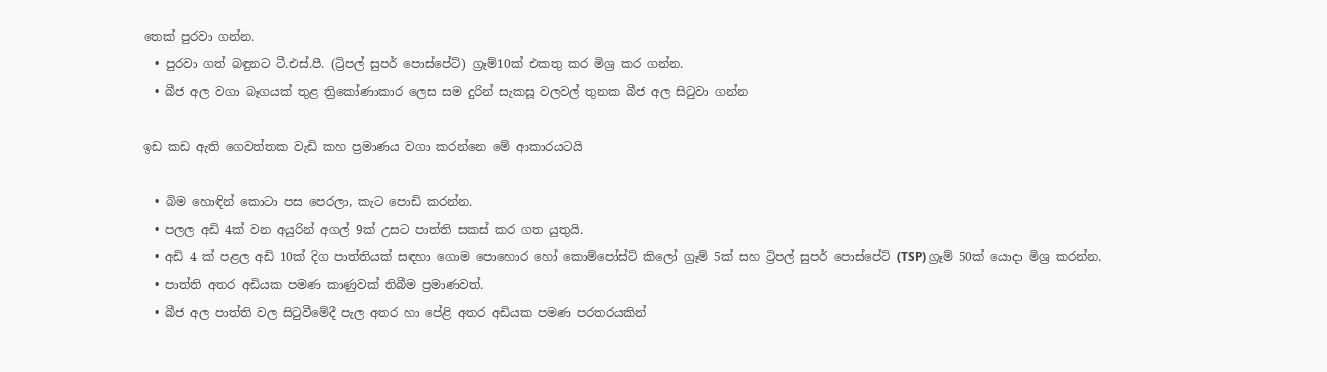තෙක් පුරවා ගන්න.
  • පුරවා ගත් බඳුනට ටී.එස්.පී. (ට්‍රිපල් සුපර් පොස්පේට්) ග්‍රෑම්10ක් එකතු කර මිශ්‍ර කර ගන්න.
  • බීජ අල වගා බෑගයක් තුළ ත්‍රිකෝණාකාර ලෙස සම දුරින් සැකසූ වලවල් තුනක බීජ අල සිටුවා ගන්න

ඉඩ කඩ ඇති ගෙවත්තක වැඩි කහ ප්‍රමාණය වගා කරන්නෙ මේ ආකාරයටයි

  • බිම හොඳින් කොටා පස පෙරලා, කැට පොඩි කරන්න.
  • පලල අඩි 4ක් වන අයුරින් අගල් 9ක් උසට පාත්ති සකස් කර ගත යුතුයි.
  • අඩි 4 ක් පළල අඩි 10ක් දිග පාත්තියක් සඳහා ගොම පොහොර හෝ කොම්පෝස්ට් කිලෝ ග්‍රෑම් 5ක් සහ ට්‍රිපල් සුපර් පොස්පේට් (TSP) ග්‍රෑම් 50ක් යොදා මිශ්‍ර කරන්න.
  • පාත්ති අතර අඩියක පමණ කාණුවක් තිබීම ප්‍රමාණවත්.
  • බීජ අල පාත්ති වල සි‍ටුවීමේදී පැල අතර හා පේළි අතර අඩියක පමණ පරතරයකින්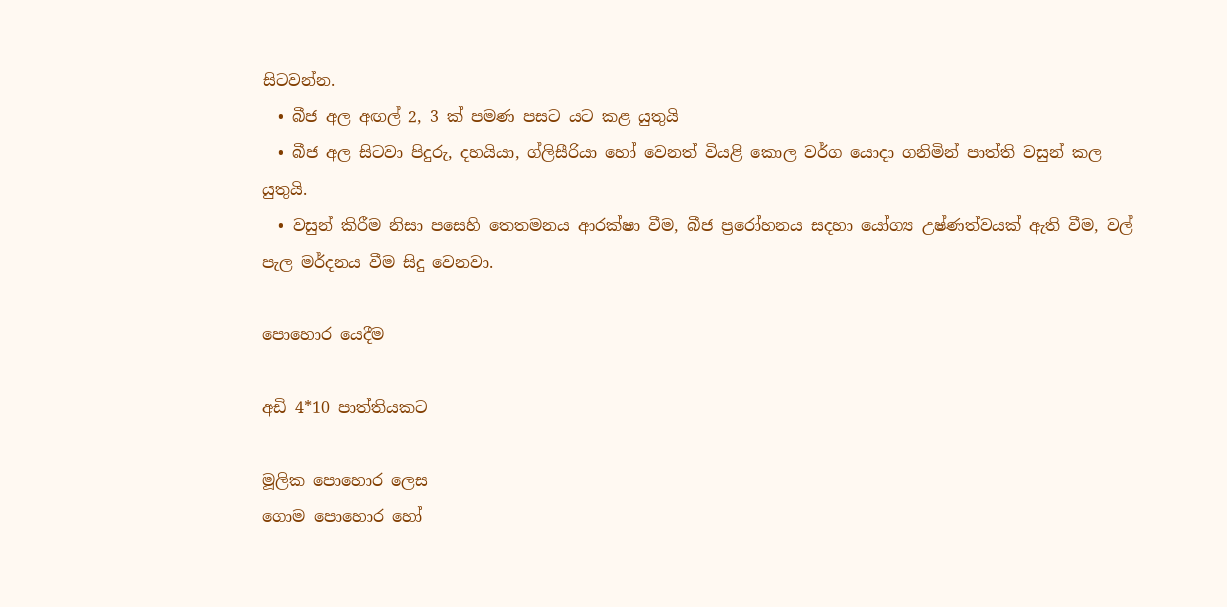සි‍ටවන්න.
  • බීජ අල අඟල් 2, 3 ක් පමණ පසට යට කළ යුතුයි
  • බීජ අල සි‍ටවා පිදුරු, දහයියා, ග්ලිසීරියා හෝ වෙනත් වියළි කොල වර්ග යොදා ගනිමින් පාත්ති වසුන් කල යුතුයි.
  • වසුන් කිරීම නිසා පසෙහි තෙතමනය ආරක්ෂා වීම, බීජ ප්‍රරෝහනය සදහා යෝග්‍ය උෂ්ණත්වයක් ඇති වීම, වල් පැල මර්දනය වීම සිදු වෙනවා.

පොහොර යෙදීම

අඩි 4*10 පාත්තියකට

මූලික පොහොර ලෙස
ගොම පොහොර හෝ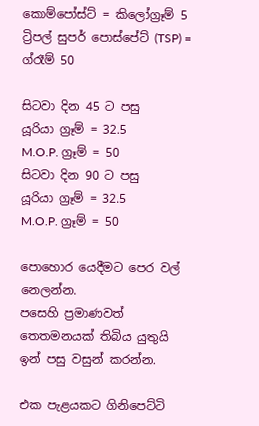කොම්පෝස්ට් = කිලෝග්‍රෑම් 5
ට්‍රිපල් සුපර් පොස්පේට් (TSP) = ග්රෑම් 50

සිටවා දින 45 ට පසු
යූරියා ග්‍රෑම් = 32.5
M.O.P. ග්‍රෑම් = 50
සිටවා දින 90 ට පසු
යූරියා ග්‍රෑම් = 32.5
M.O.P. ග්‍රෑම් = 50

පොහොර යෙදීමට පෙර වල් නෙලන්න.
පසෙහි ප්‍රමාණවත් තෙතමනයක් තිබිය යුතුයි
ඉන් පසු වසුන් කරන්න.

එක පැළයකට ගිනිපෙට්ටි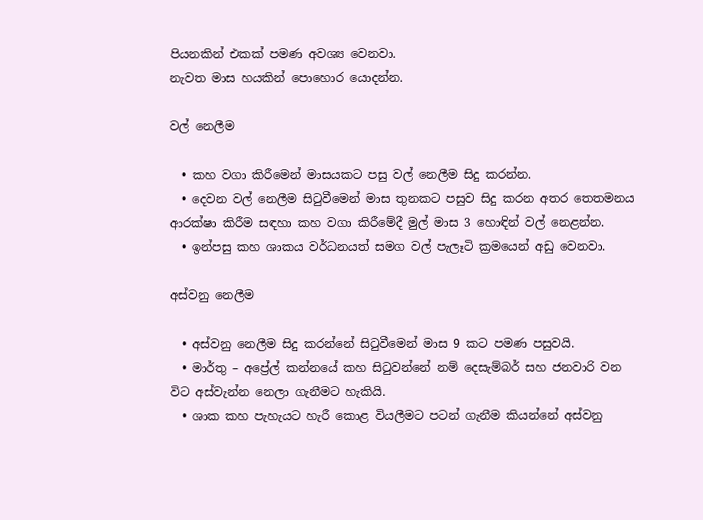පියනකින් එකක් පමණ අවශ්‍ය වෙනවා.
නැවත මාස හයකින් පොහොර යොදන්න.

වල් නෙලීම

  • කහ වගා කිරීමෙන් මාසයකට පසු වල් නෙලීම සිදු කරන්න.
  • දෙවන වල් නෙලීම සිටුවීමෙන් මාස තුනකට පසුව සිදු කරන අතර තෙතමනය ආරක්ෂා කිරීම සඳහා කහ වගා කිරීමේදී මුල් මාස 3 හොඳින් වල් නෙළන්න.
  • ඉන්පසු කහ ශාකය වර්ධනයත් සමග වල් පැලෑටි ක්‍රමයෙන් අඩු වෙනවා.

අස්වනු නෙලීම

  • අස්වනු නෙලීම සිදු කරන්නේ සිටුවීමෙන් මාස 9 කට පමණ පසුවයි.
  • මාර්තු – අප්‍රේල් කන්නයේ කහ සිටුවන්නේ නම් දෙසැම්බර් සහ ජනවාරි වන විට අස්වැන්න නෙලා ගැනීමට හැකියි.
  • ශාක කහ පැහැයට හැරී කොළ වියලීමට පටන් ගැනීම කියන්නේ අස්වනු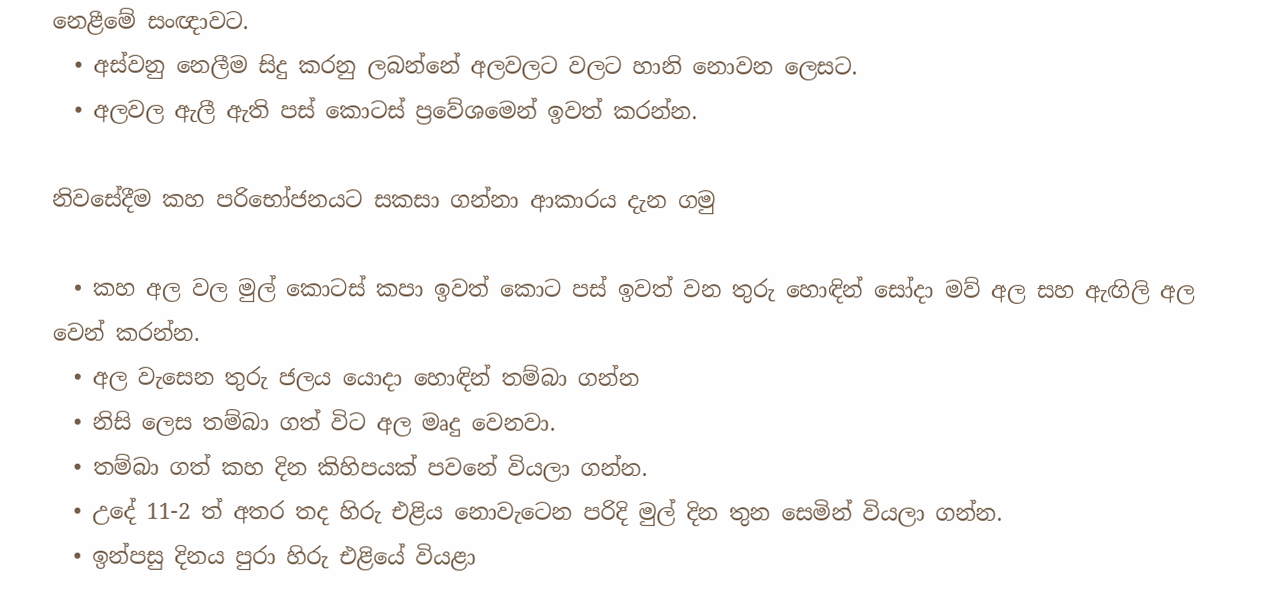නෙළීමේ සංඥාවට.
  • අස්වනු නෙලීම සිදු කරනු ලබන්නේ අලවලට වලට හානි නොවන ලෙසට.
  • අලවල ඇලී ඇති පස් කොටස් ප්‍රවේශමෙන් ඉවත් කරන්න.

නිවසේදීම කහ පරිභෝජනයට සකසා ගන්නා ආකාරය දැන ගමු

  • කහ අල වල මුල් කොටස් කපා ඉවත් කොට පස් ඉවත් වන තුරු හොඳින් සෝදා මව් අල සහ ඇඟිලි අල වෙන් කරන්න.
  • අල වැසෙන තුරු ජලය යොදා හොඳින් තම්බා ගන්න
  • නිසි ලෙස තම්බා ගත් විට අල මෘදු වෙනවා.
  • තම්බා ගත් කහ දින කිහිපයක් පවනේ වියලා ගන්න.
  • උදේ 11-2 ත් අතර තද හිරු එළිය නොවැටෙන පරිදි මුල් දින තුන සෙමින් වියලා ගන්න.
  • ඉන්පසු දිනය පුරා හිරු එළියේ වියළා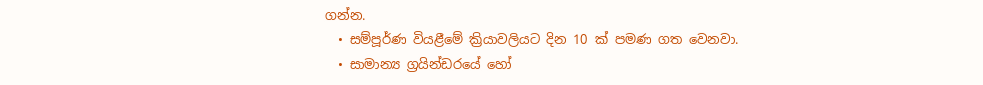ගන්න.
  • සම්පූර්ණ වියළීමේ ක්‍රියාවලියට දින 10 ක් පමණ ගත වෙනවා.
  • සාමාන්‍ය ග්‍රයින්ඩරයේ හෝ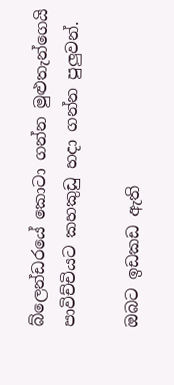බ්ලෙන්ඩරයේ කොටා ගන්න මුළුතැන්ගෙයි පාවිච්චියට කහකුඩු හදා ගන්න පුලුවන්.

ඔබට ඉඩකඩ ඇති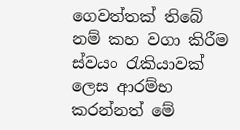ගෙවත්තක් තිබේ නම් කහ වගා කිරීම ස්වයං රැකියාවක් ලෙස ආරම්භ කරන්නත් මේ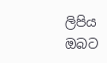ලිපිය ඔබට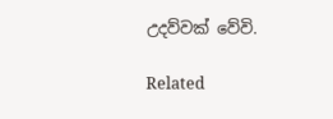උදව්වක් වේවි.

Related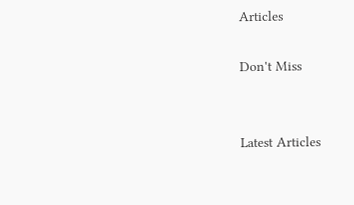Articles

Don't Miss


Latest Articles